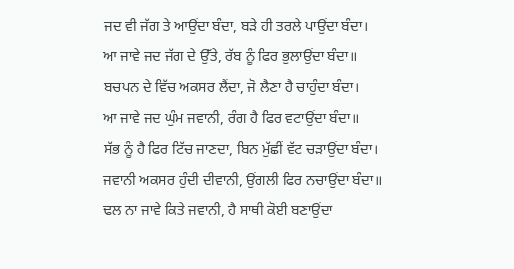ਜਦ ਵੀ ਜੱਗ ਤੇ ਆਉਂਦਾ ਬੰਦਾ, ਬੜੇ ਹੀ ਤਰਲੇ ਪਾਉਂਦਾ ਬੰਦਾ।
ਆ ਜਾਵੇ ਜਦ ਜੱਗ ਦੇ ਉੱਤੇ, ਰੱਬ ਨੂੰ ਫਿਰ ਭੁਲਾਉਂਦਾ ਬੰਦਾ॥
ਬਚਪਨ ਦੇ ਵਿੱਚ ਅਕਸਰ ਲੈਂਦਾ, ਜੋ ਲੈਣਾ ਹੈ ਚਾਹੁੰਦਾ ਬੰਦਾ।
ਆ ਜਾਵੇ ਜਦ ਘੁੰਮ ਜਵਾਨੀ, ਰੰਗ ਹੈ ਫਿਰ ਵਟਾਉਂਦਾ ਬੰਦਾ॥
ਸੱਭ ਨੂੰ ਹੈ ਫਿਰ ਟਿੱਚ ਜਾਣਦਾ, ਬਿਨ ਮੁੱਛੀਂ ਵੱਟ ਚੜਾਉਂਦਾ ਬੰਦਾ।
ਜਵਾਨੀ ਅਕਸਰ ਹੁੰਦੀ ਦੀਵਾਨੀ, ਉਂਗਲੀ ਫਿਰ ਨਚਾਉਂਦਾ ਬੰਦਾ॥
ਢਲ ਨਾ ਜਾਵੇ ਕਿਤੇ ਜਵਾਨੀ, ਹੈ ਸਾਥੀ ਕੋਈ ਬਣਾਉਂਦਾ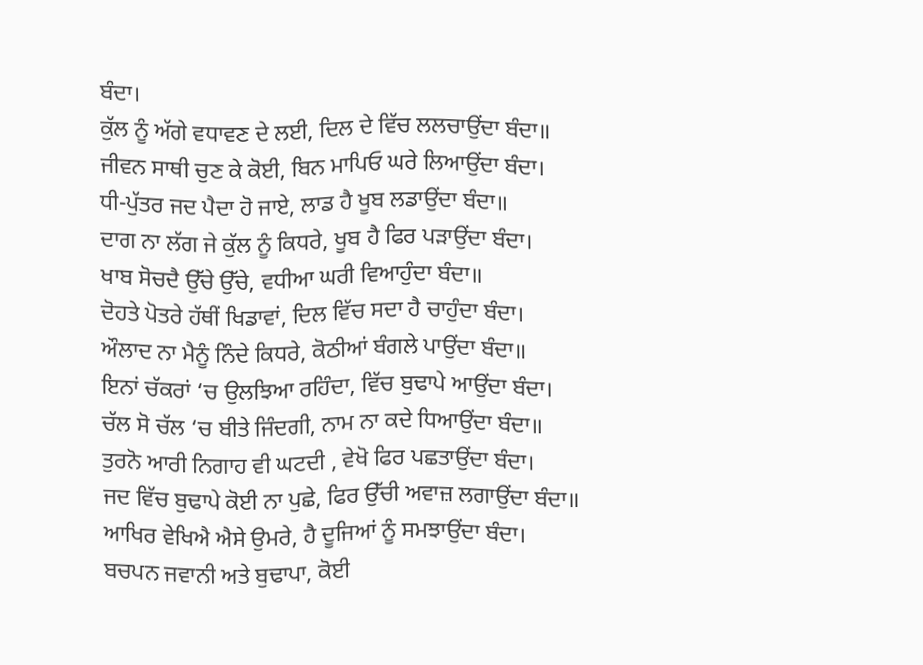ਬੰਦਾ।
ਕੁੱਲ ਨੂੰ ਅੱਗੇ ਵਧਾਵਣ ਦੇ ਲਈ, ਦਿਲ ਦੇ ਵਿੱਚ ਲਲਚਾਉਂਦਾ ਬੰਦਾ॥
ਜੀਵਨ ਸਾਥੀ ਚੁਣ ਕੇ ਕੋਈ, ਬਿਨ ਮਾਪਿਓ ਘਰੇ ਲਿਆਉਂਦਾ ਬੰਦਾ।
ਧੀ-ਪੁੱਤਰ ਜਦ ਪੈਦਾ ਹੋ ਜਾਏ, ਲਾਡ ਹੈ ਖੂਬ ਲਡਾਉਂਦਾ ਬੰਦਾ॥
ਦਾਗ ਨਾ ਲੱਗ ਜੇ ਕੁੱਲ ਨੂੰ ਕਿਧਰੇ, ਖੂਬ ਹੈ ਫਿਰ ਪੜਾਉਂਦਾ ਬੰਦਾ।
ਖਾਬ ਸੋਚਦੈ ਉੱਚੇ ਉੱਚੇ, ਵਧੀਆ ਘਰੀ ਵਿਆਹੁੰਦਾ ਬੰਦਾ॥
ਦੋਹਤੇ ਪੋਤਰੇ ਹੱਥੀਂ ਖਿਡਾਵਾਂ, ਦਿਲ ਵਿੱਚ ਸਦਾ ਹੈ ਚਾਹੁੰਦਾ ਬੰਦਾ।
ਔਲਾਦ ਨਾ ਮੈਨੂੰ ਨਿੰਦੇ ਕਿਧਰੇ, ਕੋਠੀਆਂ ਬੰਗਲੇ ਪਾਉਂਦਾ ਬੰਦਾ॥
ਇਨਾਂ ਚੱਕਰਾਂ ‘ਚ ਉਲਝਿਆ ਰਹਿੰਦਾ, ਵਿੱਚ ਬੁਢਾਪੇ ਆਉਂਦਾ ਬੰਦਾ।
ਚੱਲ ਸੋ ਚੱਲ ‘ਚ ਬੀਤੇ ਜਿੰਦਗੀ, ਨਾਮ ਨਾ ਕਦੇ ਧਿਆਉਂਦਾ ਬੰਦਾ॥
ਤੁਰਨੋ ਆਰੀ ਨਿਗਾਹ ਵੀ ਘਟਦੀ , ਵੇਖੋ ਫਿਰ ਪਛਤਾਉਂਦਾ ਬੰਦਾ।
ਜਦ ਵਿੱਚ ਬੁਢਾਪੇ ਕੋਈ ਨਾ ਪੁਛੇ, ਫਿਰ ਉੱਚੀ ਅਵਾਜ਼ ਲਗਾਉਂਦਾ ਬੰਦਾ॥
ਆਖਿਰ ਵੇਖਿਐ ਐਸੇ ਉਮਰੇ, ਹੈ ਦੂਜਿਆਂ ਨੂੰ ਸਮਝਾਉਂਦਾ ਬੰਦਾ।
ਬਚਪਨ ਜਵਾਨੀ ਅਤੇ ਬੁਢਾਪਾ, ਕੋਈ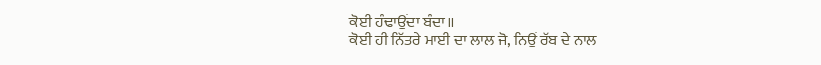ਕੋਈ ਹੰਢਾਉਂਦਾ ਬੰਦਾ॥
ਕੋਈ ਹੀ ਨਿੱਤਰੇ ਮਾਈ ਦਾ ਲਾਲ ਜੋ, ਨਿਉਂ ਰੱਬ ਦੇ ਨਾਲ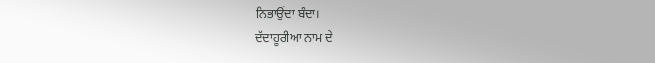ਨਿਭਾਉਂਦਾ ਬੰਦਾ।
ਦੱਦਾਹੂਰੀਆ ਨਾਮ ਦੇ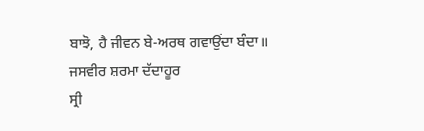ਬਾਝੋ, ਹੈ ਜੀਵਨ ਬੇ-ਅਰਥ ਗਵਾਉਂਦਾ ਬੰਦਾ॥
ਜਸਵੀਰ ਸ਼ਰਮਾ ਦੱਦਾਹੂਰ
ਸ੍ਰੀ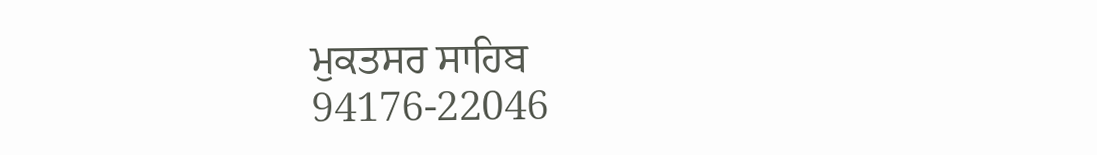ਮੁਕਤਸਰ ਸਾਹਿਬ
94176-22046